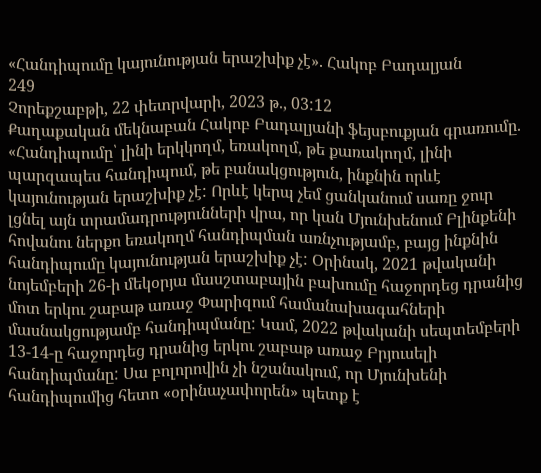«Հանդիպումը կայունության երաշխիք չէ». Հակոբ Բադալյան
249
Չորեքշաբթի, 22 փետրվարի, 2023 թ., 03:12
Քաղաքական մեկնաբան Հակոբ Բադալյանի ֆեյսբուքյան գրառումը. «Հանդիպումը՝ լինի երկկողմ, եռակողմ, թե քառակողմ, լինի պարզապես հանդիպում, թե բանակցություն, ինքնին որևէ կայունության երաշխիք չէ: Որևէ կերպ չեմ ցանկանում սառը ջուր լցնել այն տրամադրությունների վրա, որ կան Մյունխենում Բլինքենի հովանու ներքո եռակողմ հանդիպման առնչությամբ, բայց ինքնին հանդիպումը կայունության երաշխիք չէ: Օրինակ, 2021 թվականի նոյեմբերի 26-ի մեկօրյա մասշտաբային բախումը հաջորդեց դրանից մոտ երկու շաբաթ առաջ Փարիզում համանախագահների մասնակցությամբ հանդիպմանը: Կամ, 2022 թվականի սեպտեմբերի 13-14-ը հաջորդեց դրանից երկու շաբաթ առաջ Բրյուսելի հանդիպմանը: Սա բոլորովին չի նշանակում, որ Մյունխենի հանդիպումից հետո «օրինաչափորեն» պետք է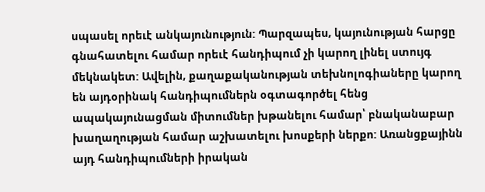սպասել որեւէ անկայունություն: Պարզապես, կայունության հարցը գնահատելու համար որեւէ հանդիպում չի կարող լինել ստույգ մեկնակետ: Ավելին, քաղաքականության տեխնոլոգիաները կարող են այդօրինակ հանդիպումներն օգտագործել հենց ապակայունացման միտումներ խթանելու համար՝ բնականաբար խաղաղության համար աշխատելու խոսքերի ներքո: Առանցքայինն այդ հանդիպումների իրական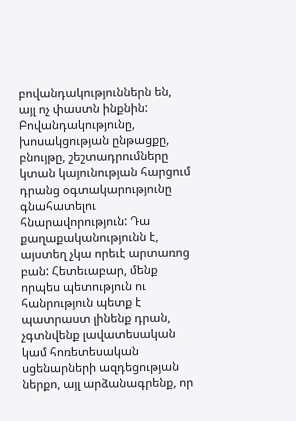բովանդակություններն են, այլ ոչ փաստն ինքնին: Բովանդակությունը, խոսակցության ընթացքը, բնույթը, շեշտադրումները կտան կայունության հարցում դրանց օգտակարությունը գնահատելու հնարավորություն: Դա քաղաքականությունն է, այստեղ չկա որեւէ արտառոց բան: Հետեւաբար, մենք որպես պետություն ու հանրություն պետք է պատրաստ լինենք դրան, չգտնվենք լավատեսական կամ հոռետեսական սցենարների ազդեցության ներքո, այլ արձանագրենք, որ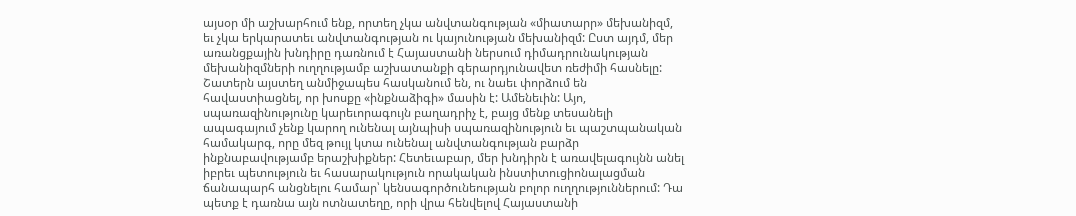այսօր մի աշխարհում ենք, որտեղ չկա անվտանգության «միատարր» մեխանիզմ, եւ չկա երկարատեւ անվտանգության ու կայունության մեխանիզմ: Ըստ այդմ, մեր առանցքային խնդիրը դառնում է Հայաստանի ներսում դիմադրունակության մեխանիզմների ուղղությամբ աշխատանքի գերարդյունավետ ռեժիմի հասնելը: Շատերն այստեղ անմիջապես հասկանում են, ու նաեւ փորձում են հավաստիացնել, որ խոսքը «ինքնաձիգի» մասին է: Ամենեւին: Այո, սպառազինությունը կարեւորագույն բաղադրիչ է, բայց մենք տեսանելի ապագայում չենք կարող ունենալ այնպիսի սպառազինություն եւ պաշտպանական համակարգ, որը մեզ թույլ կտա ունենալ անվտանգության բարձր ինքնաբավությամբ երաշխիքներ: Հետեւաբար, մեր խնդիրն է առավելագույնն անել իբրեւ պետություն եւ հասարակություն որակական ինստիտուցիոնալացման ճանապարհ անցնելու համար՝ կենսագործունեության բոլոր ուղղություններում: Դա պետք է դառնա այն ոտնատեղը, որի վրա հենվելով Հայաստանի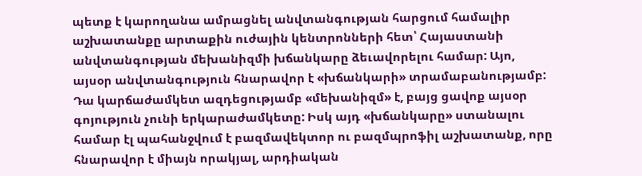պետք է կարողանա ամրացնել անվտանգության հարցում համալիր աշխատանքը արտաքին ուժային կենտրոնների հետ՝ Հայաստանի անվտանգության մեխանիզմի խճանկարը ձեւավորելու համար: Այո, այսօր անվտանգություն հնարավոր է «խճանկարի» տրամաբանությամբ: Դա կարճաժամկետ ազդեցությամբ «մեխանիզմ» է, բայց ցավոք այսօր գոյություն չունի երկարաժամկետը: Իսկ այդ «խճանկարը» ստանալու համար էլ պահանջվում է բազմավեկտոր ու բազմպրոֆիլ աշխատանք, որը հնարավոր է միայն որակյալ, արդիական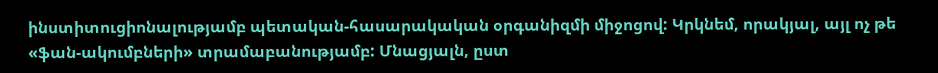ինստիտուցիոնալությամբ պետական-հասարակական օրգանիզմի միջոցով: Կրկնեմ, որակյալ, այլ ոչ թե «ֆան-ակումբների» տրամաբանությամբ: Մնացյալն, ըստ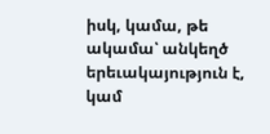իսկ, կամա, թե ակամա՝ անկեղծ երեւակայություն է, կամ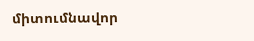միտումնավոր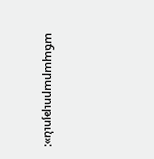աճպարարություն»: